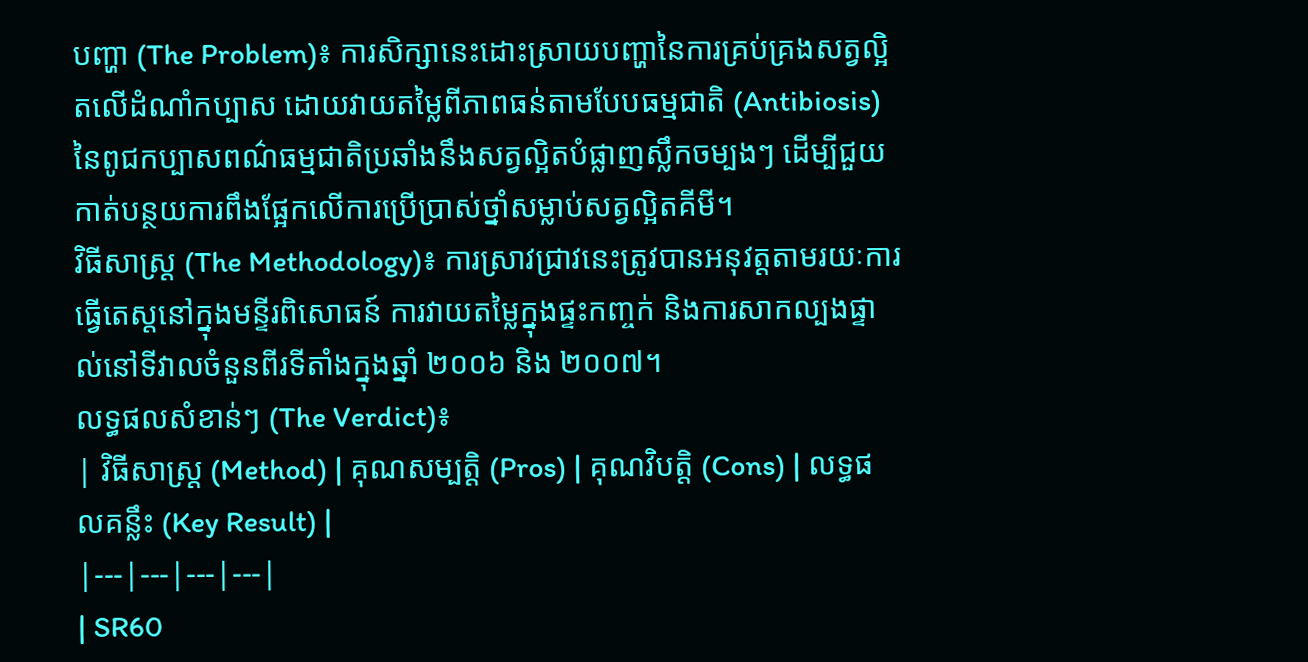បញ្ហា (The Problem)៖ ការសិក្សានេះដោះស្រាយបញ្ហានៃការគ្រប់គ្រងសត្វល្អិតលើដំណាំកប្បាស ដោយវាយតម្លៃពីភាពធន់តាមបែបធម្មជាតិ (Antibiosis) នៃពូជកប្បាសពណ៌ធម្មជាតិប្រឆាំងនឹងសត្វល្អិតបំផ្លាញស្លឹកចម្បងៗ ដើម្បីជួយកាត់បន្ថយការពឹងផ្អែកលើការប្រើប្រាស់ថ្នាំសម្លាប់សត្វល្អិតគីមី។
វិធីសាស្ត្រ (The Methodology)៖ ការស្រាវជ្រាវនេះត្រូវបានអនុវត្តតាមរយៈការធ្វើតេស្តនៅក្នុងមន្ទីរពិសោធន៍ ការវាយតម្លៃក្នុងផ្ទះកញ្ចក់ និងការសាកល្បងផ្ទាល់នៅទីវាលចំនួនពីរទីតាំងក្នុងឆ្នាំ ២០០៦ និង ២០០៧។
លទ្ធផលសំខាន់ៗ (The Verdict)៖
| វិធីសាស្ត្រ (Method) | គុណសម្បត្តិ (Pros) | គុណវិបត្តិ (Cons) | លទ្ធផលគន្លឹះ (Key Result) |
|---|---|---|---|
| SR60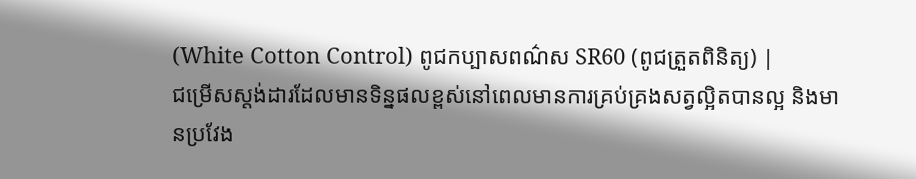(White Cotton Control) ពូជកប្បាសពណ៌ស SR60 (ពូជត្រួតពិនិត្យ) |
ជម្រើសស្តង់ដារដែលមានទិន្នផលខ្ពស់នៅពេលមានការគ្រប់គ្រងសត្វល្អិតបានល្អ និងមានប្រវែង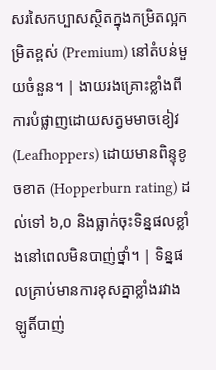សរសៃកប្បាសស្ថិតក្នុងកម្រិតល្អកម្រិតខ្ពស់ (Premium) នៅតំបន់មួយចំនួន។ | ងាយរងគ្រោះខ្លាំងពីការបំផ្លាញដោយសត្វមមាចខៀវ (Leafhoppers) ដោយមានពិន្ទុខូចខាត (Hopperburn rating) ដល់ទៅ ៦,០ និងធ្លាក់ចុះទិន្នផលខ្លាំងនៅពេលមិនបាញ់ថ្នាំ។ | ទិន្នផលគ្រាប់មានការខុសគ្នាខ្លាំងរវាងឡូតិ៍បាញ់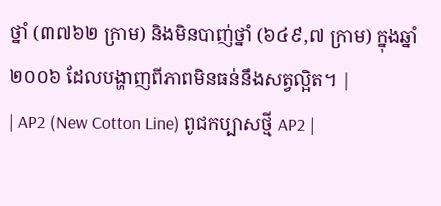ថ្នាំ (៣៧៦២ ក្រាម) និងមិនបាញ់ថ្នាំ (៦៤៩,៧ ក្រាម) ក្នុងឆ្នាំ ២០០៦ ដែលបង្ហាញពីភាពមិនធន់នឹងសត្វល្អិត។ |
| AP2 (New Cotton Line) ពូជកប្បាសថ្មី AP2 |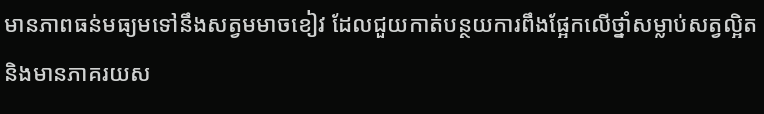មានភាពធន់មធ្យមទៅនឹងសត្វមមាចខៀវ ដែលជួយកាត់បន្ថយការពឹងផ្អែកលើថ្នាំសម្លាប់សត្វល្អិត និងមានភាគរយស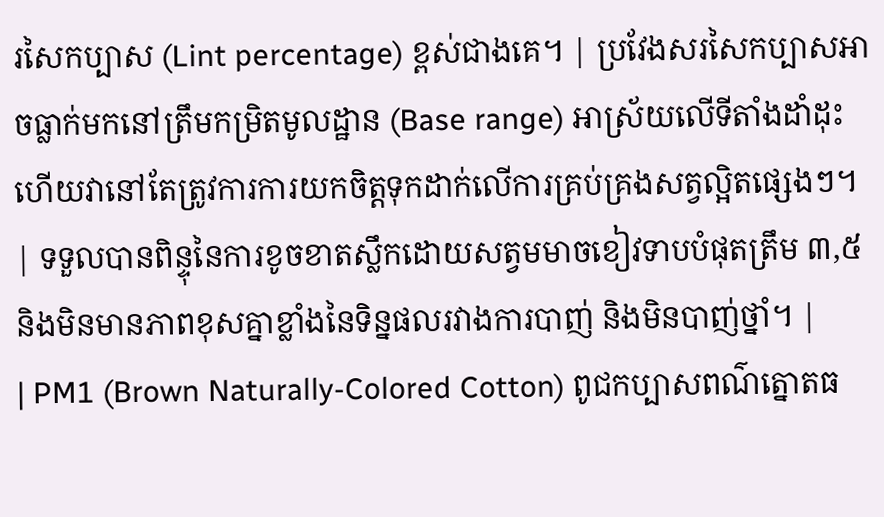រសៃកប្បាស (Lint percentage) ខ្ពស់ជាងគេ។ | ប្រវែងសរសៃកប្បាសអាចធ្លាក់មកនៅត្រឹមកម្រិតមូលដ្ឋាន (Base range) អាស្រ័យលើទីតាំងដាំដុះ ហើយវានៅតែត្រូវការការយកចិត្តទុកដាក់លើការគ្រប់គ្រងសត្វល្អិតផ្សេងៗ។ | ទទួលបានពិន្ទុនៃការខូចខាតស្លឹកដោយសត្វមមាចខៀវទាបបំផុតត្រឹម ៣,៥ និងមិនមានភាពខុសគ្នាខ្លាំងនៃទិន្នផលរវាងការបាញ់ និងមិនបាញ់ថ្នាំ។ |
| PM1 (Brown Naturally-Colored Cotton) ពូជកប្បាសពណ៌ត្នោតធ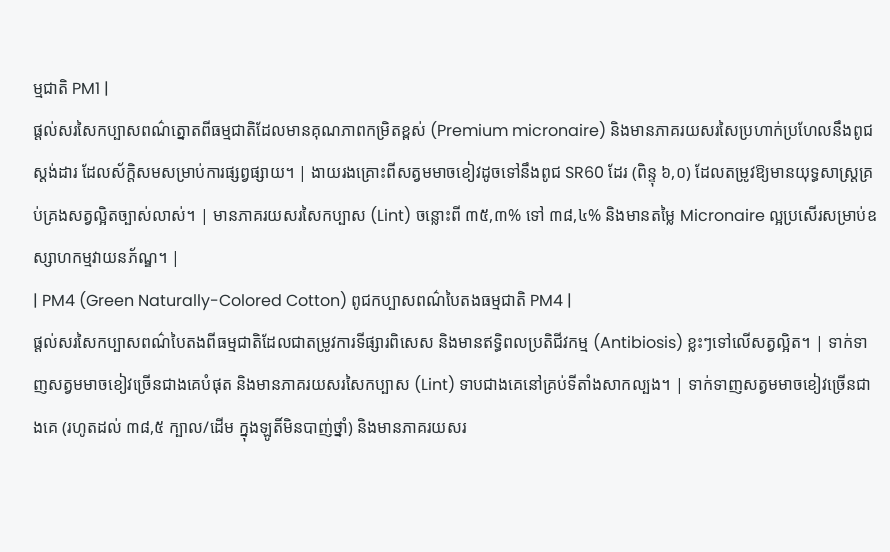ម្មជាតិ PM1 |
ផ្តល់សរសៃកប្បាសពណ៌ត្នោតពីធម្មជាតិដែលមានគុណភាពកម្រិតខ្ពស់ (Premium micronaire) និងមានភាគរយសរសៃប្រហាក់ប្រហែលនឹងពូជស្តង់ដារ ដែលស័ក្តិសមសម្រាប់ការផ្សព្វផ្សាយ។ | ងាយរងគ្រោះពីសត្វមមាចខៀវដូចទៅនឹងពូជ SR60 ដែរ (ពិន្ទុ ៦,០) ដែលតម្រូវឱ្យមានយុទ្ធសាស្ត្រគ្រប់គ្រងសត្វល្អិតច្បាស់លាស់។ | មានភាគរយសរសៃកប្បាស (Lint) ចន្លោះពី ៣៥,៣% ទៅ ៣៨,៤% និងមានតម្លៃ Micronaire ល្អប្រសើរសម្រាប់ឧស្សាហកម្មវាយនភ័ណ្ឌ។ |
| PM4 (Green Naturally-Colored Cotton) ពូជកប្បាសពណ៌បៃតងធម្មជាតិ PM4 |
ផ្តល់សរសៃកប្បាសពណ៌បៃតងពីធម្មជាតិដែលជាតម្រូវការទីផ្សារពិសេស និងមានឥទ្ធិពលប្រតិជីវកម្ម (Antibiosis) ខ្លះៗទៅលើសត្វល្អិត។ | ទាក់ទាញសត្វមមាចខៀវច្រើនជាងគេបំផុត និងមានភាគរយសរសៃកប្បាស (Lint) ទាបជាងគេនៅគ្រប់ទីតាំងសាកល្បង។ | ទាក់ទាញសត្វមមាចខៀវច្រើនជាងគេ (រហូតដល់ ៣៨,៥ ក្បាល/ដើម ក្នុងឡូតិ៍មិនបាញ់ថ្នាំ) និងមានភាគរយសរ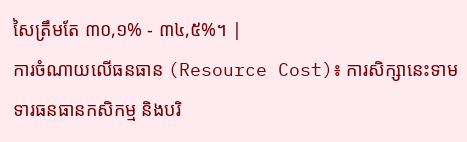សៃត្រឹមតែ ៣០,១% - ៣៤,៥%។ |
ការចំណាយលើធនធាន (Resource Cost)៖ ការសិក្សានេះទាមទារធនធានកសិកម្ម និងបរិ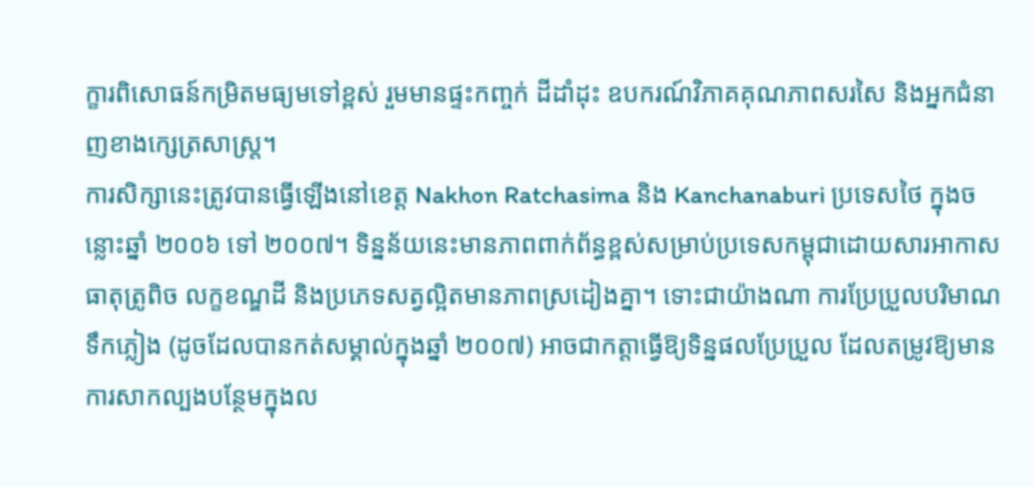ក្ខារពិសោធន៍កម្រិតមធ្យមទៅខ្ពស់ រួមមានផ្ទះកញ្ចក់ ដីដាំដុះ ឧបករណ៍វិភាគគុណភាពសរសៃ និងអ្នកជំនាញខាងក្សេត្រសាស្ត្រ។
ការសិក្សានេះត្រូវបានធ្វើឡើងនៅខេត្ត Nakhon Ratchasima និង Kanchanaburi ប្រទេសថៃ ក្នុងចន្លោះឆ្នាំ ២០០៦ ទៅ ២០០៧។ ទិន្នន័យនេះមានភាពពាក់ព័ន្ធខ្ពស់សម្រាប់ប្រទេសកម្ពុជាដោយសារអាកាសធាតុត្រូពិច លក្ខខណ្ឌដី និងប្រភេទសត្វល្អិតមានភាពស្រដៀងគ្នា។ ទោះជាយ៉ាងណា ការប្រែប្រួលបរិមាណទឹកភ្លៀង (ដូចដែលបានកត់សម្គាល់ក្នុងឆ្នាំ ២០០៧) អាចជាកត្តាធ្វើឱ្យទិន្នផលប្រែប្រួល ដែលតម្រូវឱ្យមានការសាកល្បងបន្ថែមក្នុងល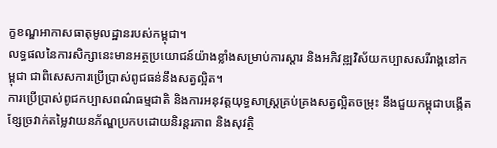ក្ខខណ្ឌអាកាសធាតុមូលដ្ឋានរបស់កម្ពុជា។
លទ្ធផលនៃការសិក្សានេះមានអត្ថប្រយោជន៍យ៉ាងខ្លាំងសម្រាប់ការស្តារ និងអភិវឌ្ឍវិស័យកប្បាសសរីរាង្គនៅកម្ពុជា ជាពិសេសការប្រើប្រាស់ពូជធន់នឹងសត្វល្អិត។
ការប្រើប្រាស់ពូជកប្បាសពណ៌ធម្មជាតិ និងការអនុវត្តយុទ្ធសាស្ត្រគ្រប់គ្រងសត្វល្អិតចម្រុះ នឹងជួយកម្ពុជាបង្កើតខ្សែច្រវាក់តម្លៃវាយនភ័ណ្ឌប្រកបដោយនិរន្តរភាព និងសុវត្ថិ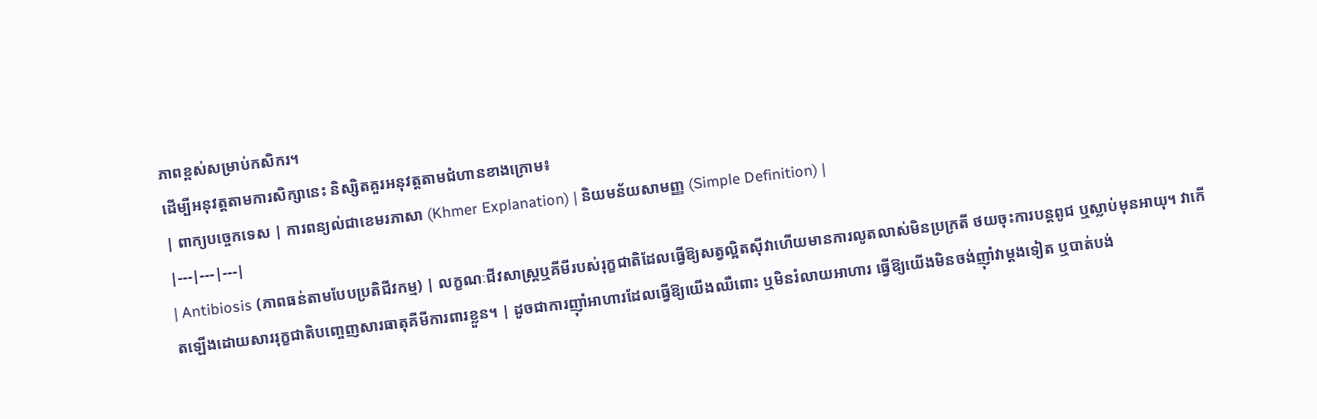ភាពខ្ពស់សម្រាប់កសិករ។
ដើម្បីអនុវត្តតាមការសិក្សានេះ និស្សិតគួរអនុវត្តតាមជំហានខាងក្រោម៖
| ពាក្យបច្ចេកទេស | ការពន្យល់ជាខេមរភាសា (Khmer Explanation) | និយមន័យសាមញ្ញ (Simple Definition) |
|---|---|---|
| Antibiosis (ភាពធន់តាមបែបប្រតិជីវកម្ម) | លក្ខណៈជីវសាស្ត្រឬគីមីរបស់រុក្ខជាតិដែលធ្វើឱ្យសត្វល្អិតស៊ីវាហើយមានការលូតលាស់មិនប្រក្រតី ថយចុះការបន្តពូជ ឬស្លាប់មុនអាយុ។ វាកើតឡើងដោយសាររុក្ខជាតិបញ្ចេញសារធាតុគីមីការពារខ្លួន។ | ដូចជាការញ៉ាំអាហារដែលធ្វើឱ្យយើងឈឺពោះ ឬមិនរំលាយអាហារ ធ្វើឱ្យយើងមិនចង់ញ៉ាំវាម្តងទៀត ឬបាត់បង់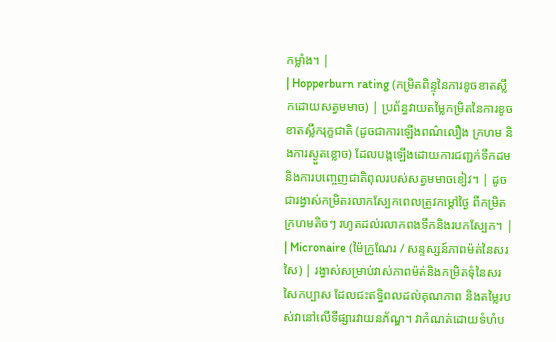កម្លាំង។ |
| Hopperburn rating (កម្រិតពិន្ទុនៃការខូចខាតស្លឹកដោយសត្វមមាច) | ប្រព័ន្ធវាយតម្លៃកម្រិតនៃការខូចខាតស្លឹករុក្ខជាតិ (ដូចជាការឡើងពណ៌លឿង ក្រហម និងការស្ងួតខ្លោច) ដែលបង្កឡើងដោយការជញ្ជក់ទឹកដម និងការបញ្ចេញជាតិពុលរបស់សត្វមមាចខៀវ។ | ដូចជារង្វាស់កម្រិតរលាកស្បែកពេលត្រូវកម្តៅថ្ងៃ ពីកម្រិតក្រហមតិចៗ រហូតដល់រលាកពងទឹកនិងរបកស្បែក។ |
| Micronaire (ម៉ៃក្រូណែរ / សន្ទស្សន៍ភាពម៉ត់នៃសរសៃ) | រង្វាស់សម្រាប់វាស់ភាពម៉ត់និងកម្រិតទុំនៃសរសៃកប្បាស ដែលជះឥទ្ធិពលដល់គុណភាព និងតម្លៃរបស់វានៅលើទីផ្សារវាយនភ័ណ្ឌ។ វាកំណត់ដោយទំហំប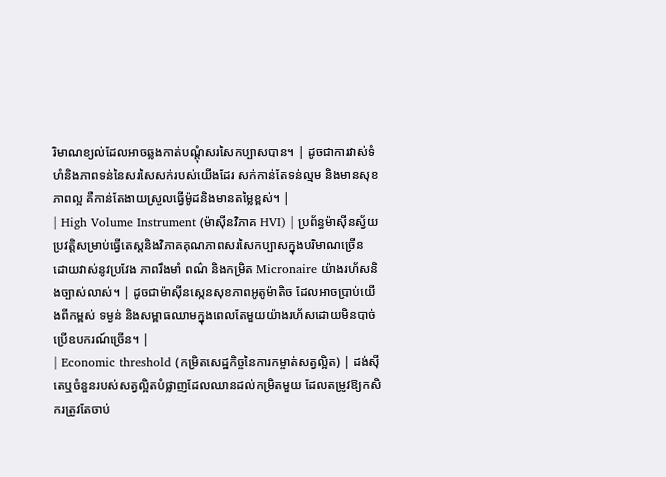រិមាណខ្យល់ដែលអាចឆ្លងកាត់បណ្តុំសរសៃកប្បាសបាន។ | ដូចជាការវាស់ទំហំនិងភាពទន់នៃសរសៃសក់របស់យើងដែរ សក់កាន់តែទន់ល្មម និងមានសុខភាពល្អ គឺកាន់តែងាយស្រួលធ្វើម៉ូដនិងមានតម្លៃខ្ពស់។ |
| High Volume Instrument (ម៉ាស៊ីនវិភាគ HVI) | ប្រព័ន្ធម៉ាស៊ីនស្វ័យប្រវត្តិសម្រាប់ធ្វើតេស្តនិងវិភាគគុណភាពសរសៃកប្បាសក្នុងបរិមាណច្រើន ដោយវាស់នូវប្រវែង ភាពរឹងមាំ ពណ៌ និងកម្រិត Micronaire យ៉ាងរហ័សនិងច្បាស់លាស់។ | ដូចជាម៉ាស៊ីនស្កេនសុខភាពអូតូម៉ាតិច ដែលអាចប្រាប់យើងពីកម្ពស់ ទម្ងន់ និងសម្ពាធឈាមក្នុងពេលតែមួយយ៉ាងរហ័សដោយមិនបាច់ប្រើឧបករណ៍ច្រើន។ |
| Economic threshold (កម្រិតសេដ្ឋកិច្ចនៃការកម្ចាត់សត្វល្អិត) | ដង់ស៊ីតេឬចំនួនរបស់សត្វល្អិតបំផ្លាញដែលឈានដល់កម្រិតមួយ ដែលតម្រូវឱ្យកសិករត្រូវតែចាប់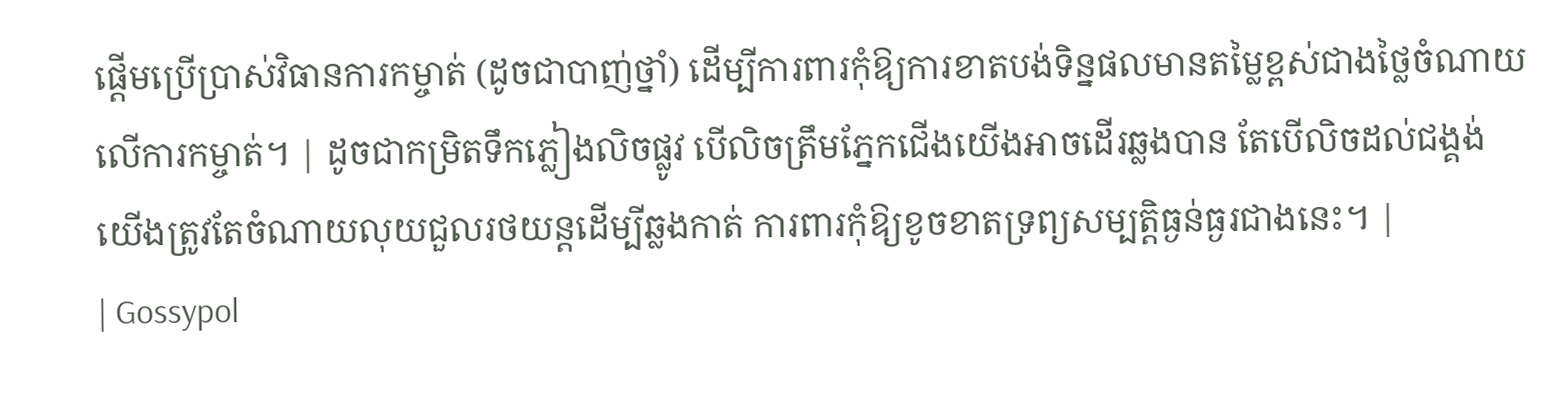ផ្តើមប្រើប្រាស់វិធានការកម្ចាត់ (ដូចជាបាញ់ថ្នាំ) ដើម្បីការពារកុំឱ្យការខាតបង់ទិន្នផលមានតម្លៃខ្ពស់ជាងថ្លៃចំណាយលើការកម្ចាត់។ | ដូចជាកម្រិតទឹកភ្លៀងលិចផ្លូវ បើលិចត្រឹមភ្នែកជើងយើងអាចដើរឆ្លងបាន តែបើលិចដល់ជង្គង់យើងត្រូវតែចំណាយលុយជួលរថយន្តដើម្បីឆ្លងកាត់ ការពារកុំឱ្យខូចខាតទ្រព្យសម្បត្តិធ្ងន់ធ្ងរជាងនេះ។ |
| Gossypol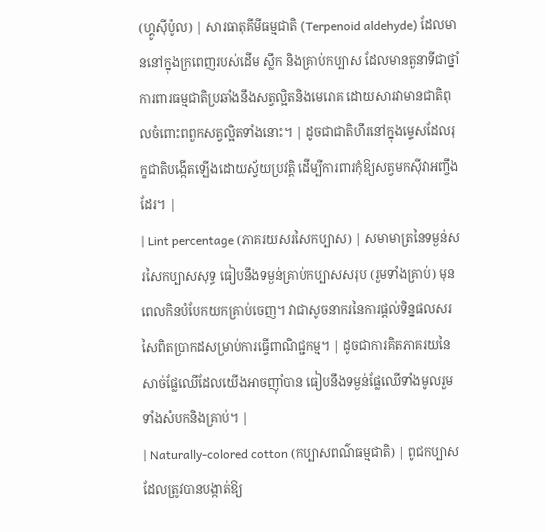(ហ្គូស៊ីប៉ូល) | សារធាតុគីមីធម្មជាតិ (Terpenoid aldehyde) ដែលមាននៅក្នុងក្រពេញរបស់ដើម ស្លឹក និងគ្រាប់កប្បាស ដែលមានតួនាទីជាថ្នាំការពារធម្មជាតិប្រឆាំងនឹងសត្វល្អិតនិងមេរោគ ដោយសារវាមានជាតិពុលចំពោះពពួកសត្វល្អិតទាំងនោះ។ | ដូចជាជាតិហឹរនៅក្នុងម្ទេសដែលរុក្ខជាតិបង្កើតឡើងដោយស្វ័យប្រវត្តិ ដើម្បីការពារកុំឱ្យសត្វមកស៊ីវាអញ្ចឹងដែរ។ |
| Lint percentage (ភាគរយសរសៃកប្បាស) | សមាមាត្រនៃទម្ងន់សរសៃកប្បាសសុទ្ធ ធៀបនឹងទម្ងន់គ្រាប់កប្បាសសរុប (រួមទាំងគ្រាប់) មុនពេលកិនបំបែកយកគ្រាប់ចេញ។ វាជាសូចនាករនៃការផ្តល់ទិន្នផលសរសៃពិតប្រាកដសម្រាប់ការធ្វើពាណិជ្ជកម្ម។ | ដូចជាការគិតភាគរយនៃសាច់ផ្លែឈើដែលយើងអាចញ៉ាំបាន ធៀបនឹងទម្ងន់ផ្លែឈើទាំងមូលរួមទាំងសំបកនិងគ្រាប់។ |
| Naturally-colored cotton (កប្បាសពណ៌ធម្មជាតិ) | ពូជកប្បាសដែលត្រូវបានបង្កាត់ឱ្យ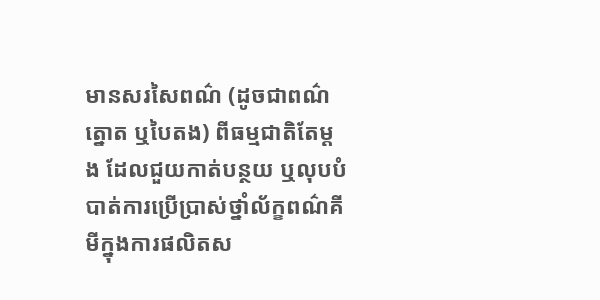មានសរសៃពណ៌ (ដូចជាពណ៌ត្នោត ឬបៃតង) ពីធម្មជាតិតែម្តង ដែលជួយកាត់បន្ថយ ឬលុបបំបាត់ការប្រើប្រាស់ថ្នាំល័ក្ខពណ៌គីមីក្នុងការផលិតស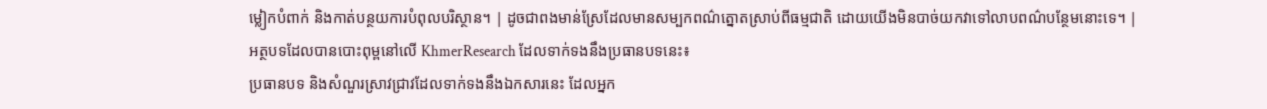ម្លៀកបំពាក់ និងកាត់បន្ថយការបំពុលបរិស្ថាន។ | ដូចជាពងមាន់ស្រែដែលមានសម្បកពណ៌ត្នោតស្រាប់ពីធម្មជាតិ ដោយយើងមិនបាច់យកវាទៅលាបពណ៌បន្ថែមនោះទេ។ |
អត្ថបទដែលបានបោះពុម្ពនៅលើ KhmerResearch ដែលទាក់ទងនឹងប្រធានបទនេះ៖
ប្រធានបទ និងសំណួរស្រាវជ្រាវដែលទាក់ទងនឹងឯកសារនេះ ដែលអ្នក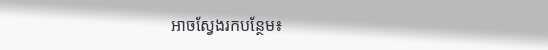អាចស្វែងរកបន្ថែម៖